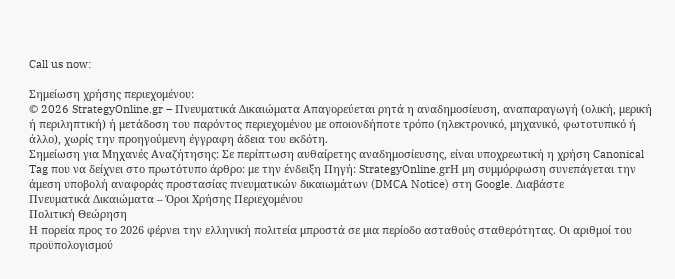Call us now:

Σημείωση χρήσης περιεχομένου:
© 2026 StrategyOnline.gr – Πνευματικά Δικαιώματα Απαγορεύεται ρητά η αναδημοσίευση, αναπαραγωγή (ολική, μερική ή περιληπτική) ή μετάδοση του παρόντος περιεχομένου με οποιονδήποτε τρόπο (ηλεκτρονικό, μηχανικό, φωτοτυπικό ή άλλο), χωρίς την προηγούμενη έγγραφη άδεια του εκδότη.
Σημείωση για Μηχανές Αναζήτησης: Σε περίπτωση αυθαίρετης αναδημοσίευσης, είναι υποχρεωτική η χρήση Canonical Tag που να δείχνει στο πρωτότυπο άρθρο: με την ένδειξη Πηγή: StrategyOnline.grΗ μη συμμόρφωση συνεπάγεται την άμεση υποβολή αναφοράς προστασίας πνευματικών δικαιωμάτων (DMCA Notice) στη Google. Διαβάστε
Πνευματικά Δικαιώματα – Όροι Χρήσης Περιεχομένου
Πολιτική Θεώρηση
Η πορεία προς το 2026 φέρνει την ελληνική πολιτεία μπροστά σε μια περίοδο ασταθούς σταθερότητας. Οι αριθμοί του προϋπολογισμού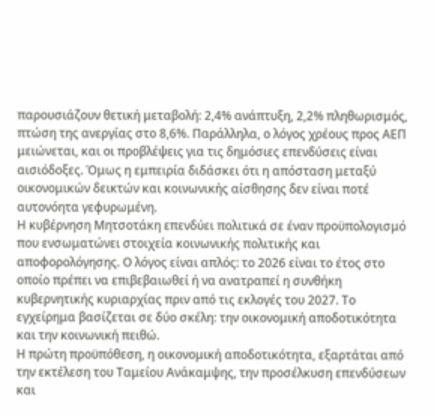παρουσιάζουν θετική μεταβολή: 2,4% ανάπτυξη, 2,2% πληθωρισμός, πτώση της ανεργίας στο 8,6%. Παράλληλα, ο λόγος χρέους προς ΑΕΠ μειώνεται, και οι προβλέψεις για τις δημόσιες επενδύσεις είναι αισιόδοξες. Όμως η εμπειρία διδάσκει ότι η απόσταση μεταξύ οικονομικών δεικτών και κοινωνικής αίσθησης δεν είναι ποτέ αυτονόητα γεφυρωμένη.
Η κυβέρνηση Μητσοτάκη επενδύει πολιτικά σε έναν προϋπολογισμό που ενσωματώνει στοιχεία κοινωνικής πολιτικής και αποφορολόγησης. Ο λόγος είναι απλός: το 2026 είναι το έτος στο οποίο πρέπει να επιβεβαιωθεί ή να ανατραπεί η συνθήκη κυβερνητικής κυριαρχίας πριν από τις εκλογές του 2027. Το εγχείρημα βασίζεται σε δύο σκέλη: την οικονομική αποδοτικότητα και την κοινωνική πειθώ.
Η πρώτη προϋπόθεση, η οικονομική αποδοτικότητα, εξαρτάται από την εκτέλεση του Ταμείου Ανάκαμψης, την προσέλκυση επενδύσεων και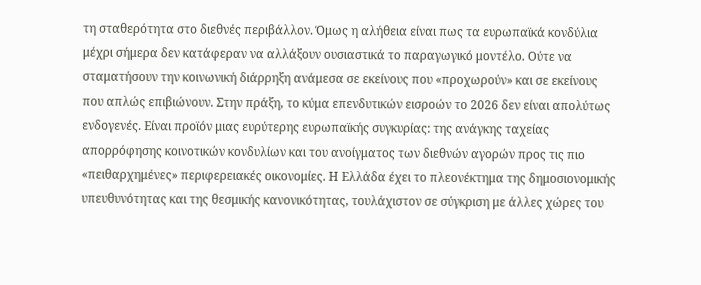τη σταθερότητα στο διεθνές περιβάλλον. Όμως η αλήθεια είναι πως τα ευρωπαϊκά κονδύλια μέχρι σήμερα δεν κατάφεραν να αλλάξουν ουσιαστικά το παραγωγικό μοντέλο. Ούτε να σταματήσουν την κοινωνική διάρρηξη ανάμεσα σε εκείνους που «προχωρούν» και σε εκείνους που απλώς επιβιώνουν. Στην πράξη, το κύμα επενδυτικών εισροών το 2026 δεν είναι απολύτως ενδογενές. Είναι προϊόν μιας ευρύτερης ευρωπαϊκής συγκυρίας: της ανάγκης ταχείας απορρόφησης κοινοτικών κονδυλίων και του ανοίγματος των διεθνών αγορών προς τις πιο «πειθαρχημένες» περιφερειακές οικονομίες. Η Ελλάδα έχει το πλεονέκτημα της δημοσιονομικής υπευθυνότητας και της θεσμικής κανονικότητας, τουλάχιστον σε σύγκριση με άλλες χώρες του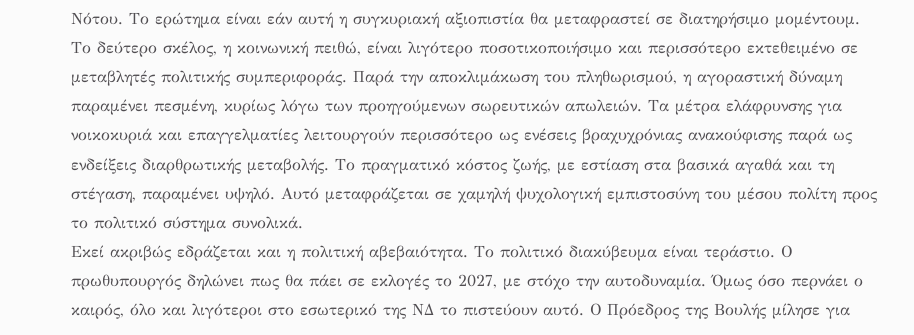Νότου. Το ερώτημα είναι εάν αυτή η συγκυριακή αξιοπιστία θα μεταφραστεί σε διατηρήσιμο μομέντουμ.
Το δεύτερο σκέλος, η κοινωνική πειθώ, είναι λιγότερο ποσοτικοποιήσιμο και περισσότερο εκτεθειμένο σε μεταβλητές πολιτικής συμπεριφοράς. Παρά την αποκλιμάκωση του πληθωρισμού, η αγοραστική δύναμη παραμένει πεσμένη, κυρίως λόγω των προηγούμενων σωρευτικών απωλειών. Τα μέτρα ελάφρυνσης για νοικοκυριά και επαγγελματίες λειτουργούν περισσότερο ως ενέσεις βραχυχρόνιας ανακούφισης παρά ως ενδείξεις διαρθρωτικής μεταβολής. Το πραγματικό κόστος ζωής, με εστίαση στα βασικά αγαθά και τη στέγαση, παραμένει υψηλό. Αυτό μεταφράζεται σε χαμηλή ψυχολογική εμπιστοσύνη του μέσου πολίτη προς το πολιτικό σύστημα συνολικά.
Εκεί ακριβώς εδράζεται και η πολιτική αβεβαιότητα. Το πολιτικό διακύβευμα είναι τεράστιο. Ο πρωθυπουργός δηλώνει πως θα πάει σε εκλογές το 2027, με στόχο την αυτοδυναμία. Όμως όσο περνάει ο καιρός, όλο και λιγότεροι στο εσωτερικό της ΝΔ το πιστεύουν αυτό. Ο Πρόεδρος της Βουλής μίλησε για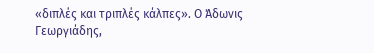«διπλές και τριπλές κάλπες». Ο Άδωνις Γεωργιάδης,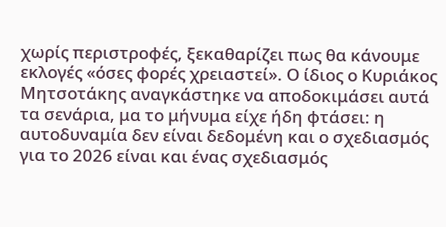χωρίς περιστροφές, ξεκαθαρίζει πως θα κάνουμε εκλογές «όσες φορές χρειαστεί». Ο ίδιος ο Κυριάκος Μητσοτάκης αναγκάστηκε να αποδοκιμάσει αυτά τα σενάρια, μα το μήνυμα είχε ήδη φτάσει: η αυτοδυναμία δεν είναι δεδομένη και ο σχεδιασμός για το 2026 είναι και ένας σχεδιασμός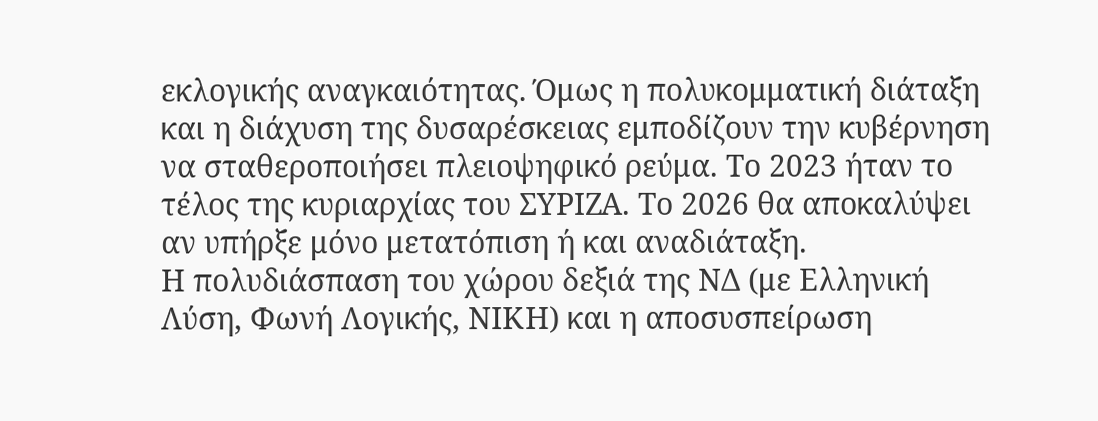εκλογικής αναγκαιότητας. Όμως η πολυκομματική διάταξη και η διάχυση της δυσαρέσκειας εμποδίζουν την κυβέρνηση να σταθεροποιήσει πλειοψηφικό ρεύμα. Το 2023 ήταν το τέλος της κυριαρχίας του ΣΥΡΙΖΑ. Το 2026 θα αποκαλύψει αν υπήρξε μόνο μετατόπιση ή και αναδιάταξη.
Η πολυδιάσπαση του χώρου δεξιά της ΝΔ (με Ελληνική Λύση, Φωνή Λογικής, ΝΙΚΗ) και η αποσυσπείρωση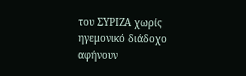του ΣΥΡΙΖΑ χωρίς ηγεμονικό διάδοχο αφήνουν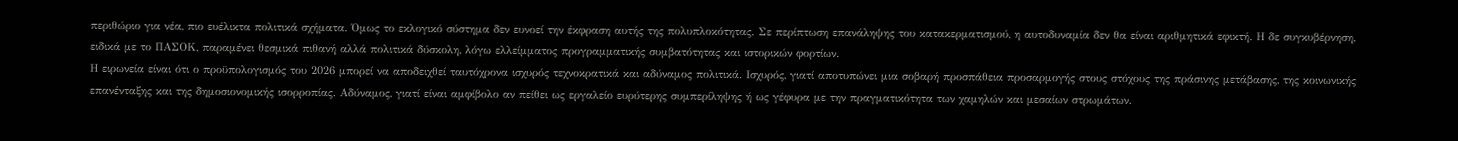περιθώριο για νέα, πιο ευέλικτα πολιτικά σχήματα. Όμως το εκλογικό σύστημα δεν ευνοεί την έκφραση αυτής της πολυπλοκότητας. Σε περίπτωση επανάληψης του κατακερματισμού, η αυτοδυναμία δεν θα είναι αριθμητικά εφικτή. Η δε συγκυβέρνηση, ειδικά με το ΠΑΣΟΚ, παραμένει θεσμικά πιθανή αλλά πολιτικά δύσκολη, λόγω ελλείμματος προγραμματικής συμβατότητας και ιστορικών φορτίων.
Η ειρωνεία είναι ότι ο προϋπολογισμός του 2026 μπορεί να αποδειχθεί ταυτόχρονα ισχυρός τεχνοκρατικά και αδύναμος πολιτικά. Ισχυρός, γιατί αποτυπώνει μια σοβαρή προσπάθεια προσαρμογής στους στόχους της πράσινης μετάβασης, της κοινωνικής επανένταξης και της δημοσιονομικής ισορροπίας. Αδύναμος, γιατί είναι αμφίβολο αν πείθει ως εργαλείο ευρύτερης συμπερίληψης ή ως γέφυρα με την πραγματικότητα των χαμηλών και μεσαίων στρωμάτων.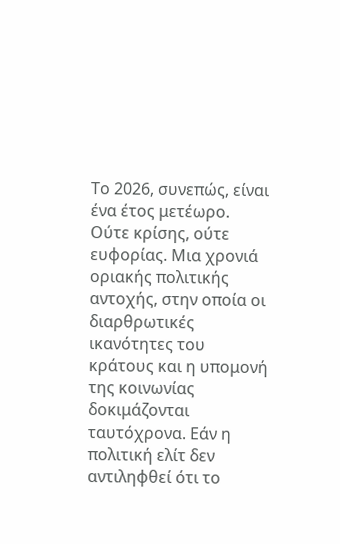Το 2026, συνεπώς, είναι ένα έτος μετέωρο. Ούτε κρίσης, ούτε ευφορίας. Μια χρονιά οριακής πολιτικής αντοχής, στην οποία οι διαρθρωτικές ικανότητες του κράτους και η υπομονή της κοινωνίας δοκιμάζονται ταυτόχρονα. Εάν η πολιτική ελίτ δεν αντιληφθεί ότι το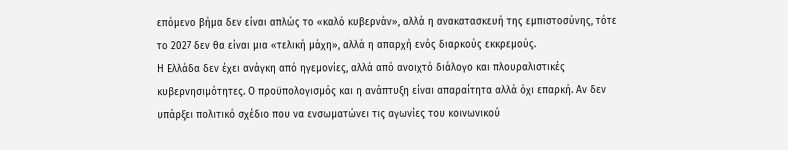επόμενο βήμα δεν είναι απλώς το «καλό κυβερνάν», αλλά η ανακατασκευή της εμπιστοσύνης, τότε το 2027 δεν θα είναι μια «τελική μάχη», αλλά η απαρχή ενός διαρκούς εκκρεμούς.
Η Ελλάδα δεν έχει ανάγκη από ηγεμονίες, αλλά από ανοιχτό διάλογο και πλουραλιστικές κυβερνησιμότητες. Ο προϋπολογισμός και η ανάπτυξη είναι απαραίτητα αλλά όχι επαρκή. Αν δεν υπάρξει πολιτικό σχέδιο που να ενσωματώνει τις αγωνίες του κοινωνικού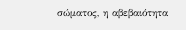σώματος, η αβεβαιότητα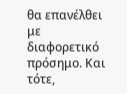θα επανέλθει με διαφορετικό πρόσημο. Και τότε,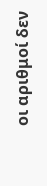οι αριθμοί δεν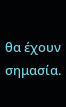θα έχουν σημασία.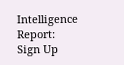Intelligence Report: Sign Up